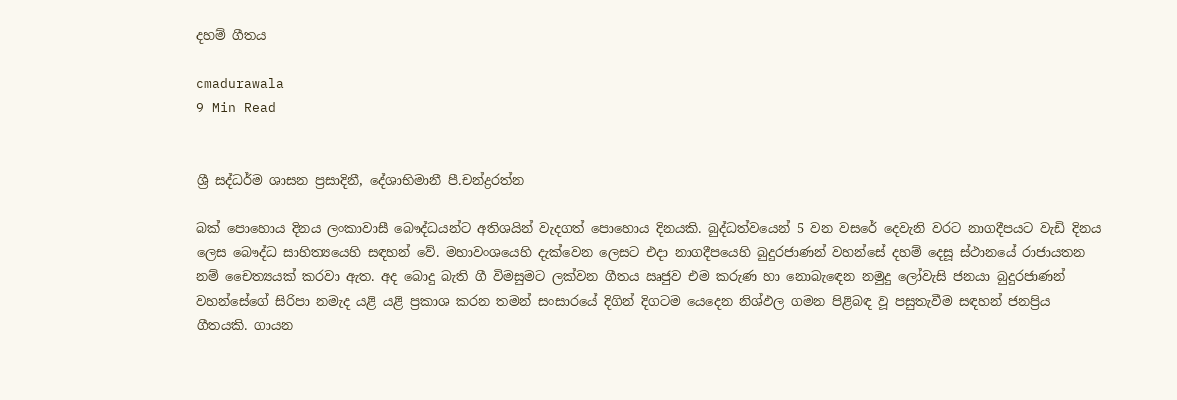දහම් ගීතය

cmadurawala
9 Min Read


ශ්‍රී සද්ධර්ම ශාසන ප්‍රසාදිනී, දේශාභිමානී පී.චන්ද්‍රරත්න

බක් පොහොය දිනය ලංකාවාසී බෞද්ධයන්ට අතිශයින් වැදගත් පොහොය දිනයකි. බුද්ධත්වයෙන් 5 වන වසරේ දෙවැනි වරට නාගදීපයට වැඩි දිනය ලෙස බෞද්ධ සාහිත්‍යයෙහි සඳහන් වේ. මහාවංශයෙහි දැක්වෙන ලෙසට එදා නාගදීපයෙහි බුදුරජාණන් වහන්සේ දහම් දෙසූ ස්ථානයේ රාජායතන නම් චෛත්‍යයක් කරවා ඇත. අද බොදු බැති ගී විමසුමට ලක්වන ගීතය ඍජුව එම කරුණ හා නොබැඳෙන නමුදු ලෝවැසි ජනයා බුදුරජාණන් වහන්සේගේ සිරිපා නමැද යළි යළි ප්‍රකාශ කරන තමන් සංසාරයේ දිගින් දිගටම යෙදෙන නිශ්ඵල ගමන පිළිබඳ වූ පසුතැවීම සඳහන් ජනප්‍රිය ගීතයකි. ගායන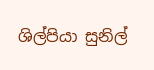ශිල්පියා සුනිල්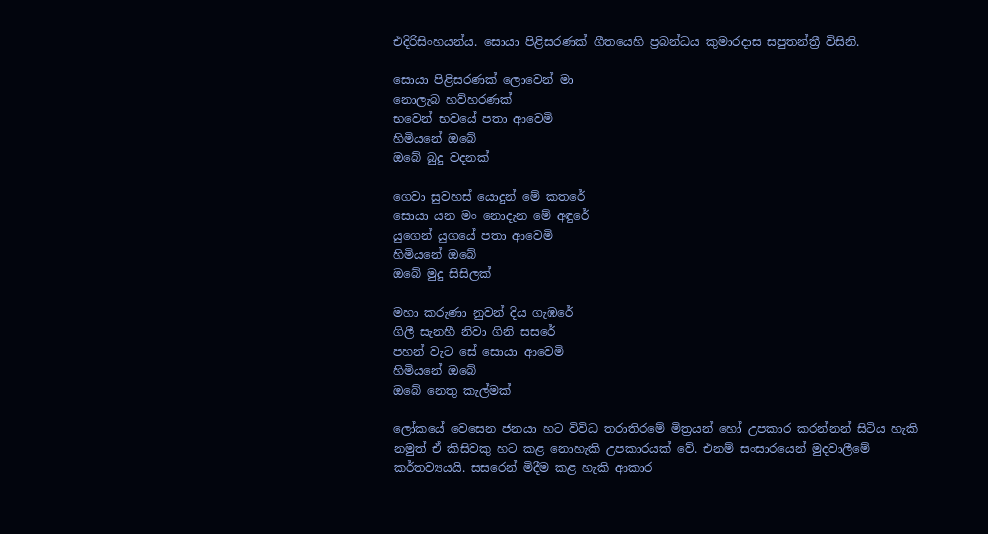එදිරිසිංහයන්ය. සොයා පිළිසරණක් ගීතයෙහි ප්‍රබන්ධය කුමාරදාස සපුතන්ත්‍රී විසිනි.

සොයා පිළිසරණක් ලොවෙන් මා
නොලැබ හව්හරණක්
භවෙන් භවයේ පතා ආවෙමි
හිමියනේ ඔබේ
ඔබේ බුදු වදනක්

ගෙවා සුවහස් යොදුන් මේ කතරේ
සොයා යන මං නොදැන මේ අඳුරේ
යුගෙන් යුගයේ පතා ආවෙමි
හිමියනේ ඔබේ
ඔබේ මුදු සිසිලක්

මහා කරුණා නුවන් දිය ගැඹරේ
ගිලී සැනහී නිවා ගිනි සසරේ
පහන් වැට සේ සොයා ආවෙමි
හිමියනේ ඔබේ
ඔබේ නෙතු කැල්මක්

ලෝකයේ වෙසෙන ජනයා හට විවිධ තරාතිරමේ මිත්‍රයන් හෝ උපකාර කරන්නන් සිටිය හැකි නමුත් ඒ කිසිවකු හට කළ නොහැකි උපකාරයක් වේ. එනම් සංසාරයෙන් මුදවාලීමේ කර්තව්‍යයයි. සසරෙන් මිදීම කළ හැකි ආකාර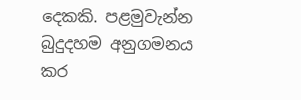දෙකකි. පළමුවැන්න බුදුදහම අනුගමනය කර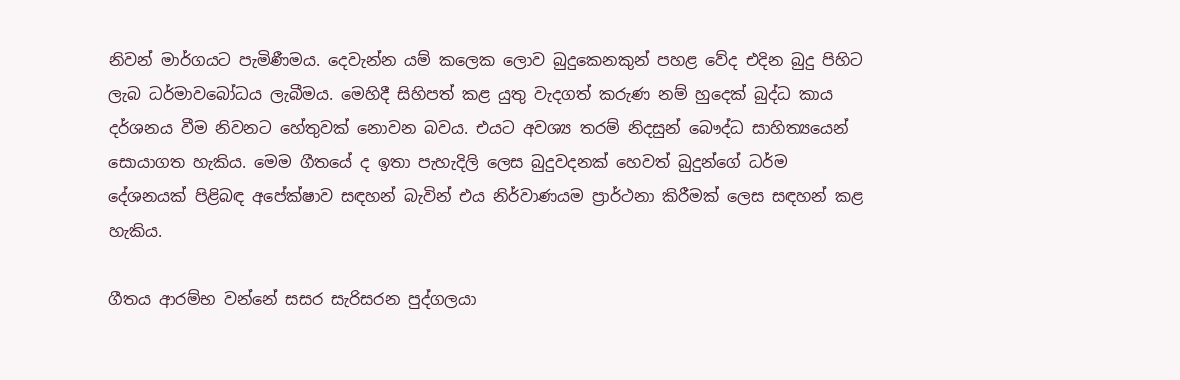නිවන් මාර්ගයට පැමිණීමය. දෙවැන්න යම් කලෙක ලොව බුදුකෙනකුන් පහළ වේද එදින බුදු පිහිට ලැබ ධර්මාවබෝධය ලැබීමය. මෙහිදී සිහිපත් කළ යුතු වැදගත් කරුණ නම් හුදෙක් බුද්ධ කාය දර්ශනය වීම නිවනට හේතුවක් නොවන බවය. එයට අවශ්‍ය තරම් නිදසුන් බෞද්ධ සාහිත්‍යයෙන් සොයාගත හැකිය. මෙම ගීතයේ ද ඉතා පැහැදිලි ලෙස බුදුවදනක් හෙවත් බුදුන්ගේ ධර්ම දේශනයක් පිළිබඳ අපේක්ෂාව සඳහන් බැවින් එය නිර්වාණයම ප්‍රාර්ථනා කිරීමක් ලෙස සඳහන් කළ හැකිය.

ගීතය ආරම්භ වන්නේ සසර සැරිසරන පුද්ගලයා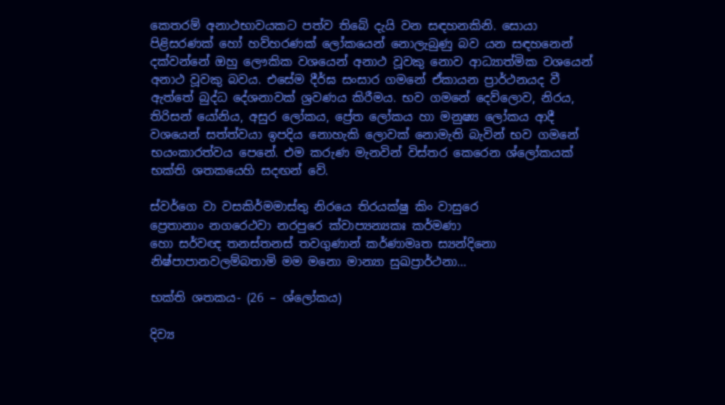කෙතරම් අනාථභාවයකට පත්ව තිබේ දැයි වන සඳහනකිනි. සොයා පිළිසරණක් හෝ හව්හරණක් ලෝකයෙන් නොලැබුණු බව යන සඳහනෙන් දක්වන්නේ ඔහු ලෞකික වශයෙන් අනාථ වූවකු නොව ආධ්‍යාත්මික වශයෙන් අනාථ වූවකු බවය. එසේම දීර්ඝ සංසාර ගමනේ ඒකායන ප්‍රාර්ථනයද වී ඇත්තේ බුද්ධ දේශනාවක් ශ්‍රවණය කිරීමය. භව ගමනේ දෙව්ලොව, නිරය, තිරිසන් යෝනිය, අසුර ලෝකය, ප්‍රේත ලෝකය හා මනුෂ්‍ය ලෝකය ආදී වශයෙන් සත්ත්වයා ඉපදිය නොහැකි ලොවක් නොමැති බැවින් භව ගමනේ භයංකාරත්වය පෙනේ. එම කරුණ මැනවින් විස්තර කෙරෙන ශ්ලෝකයක් භක්ති ශතකයෙහි සදඟන් වේ.

ස්වර්ගෙ වා වසකිර්මමාස්තු නිරයෙ තිරයක්ෂු කිං වාසුරෙ
ප්‍රෙතානාං නගරෙථවා නරපුරෙ ක්වාප්‍යන්‍යකඃ කර්මණා
හො සර්වඥ තනස්තනස් තවගුණාන් කර්ණාමෘත ස්‍යන්දිනො
නිෂ්පාපානවලම්බතාමි මම මනො මාන්‍යා සුඛප්‍රාර්ථනා…

භක්ති ශතකය- (26 – ශ්ලෝකය)

දිව්‍ය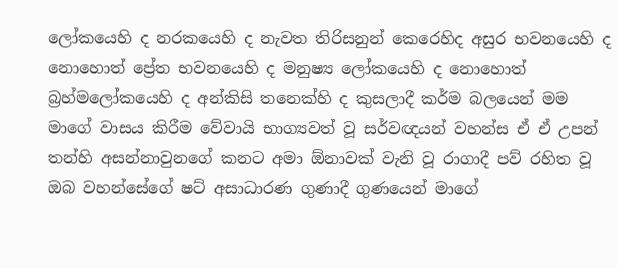ලෝකයෙහි ද නරකයෙහි ද නැවත තිරිසනුන් කෙරෙහිද අසුර භවනයෙහි ද නොහොත් ප්‍රේත භවනයෙහි ද මනුෂ්‍ය ලෝකයෙහි ද නොහොත් බ්‍රහ්මලෝකයෙහි ද අන්කිසි තනෙක්හි ද කුසලාදී කර්ම බලයෙන් මම මාගේ වාසය කිරීම වේවායි භාග්‍යවත් වූ සර්වඥයන් වහන්ස ඒ ඒ උපන් තන්හි අසන්නාවුනගේ කනට අමා ඕනාවක් වැනි වූ රාගාදී පව් රහිත වූ ඔබ වහන්සේගේ ෂට් අසාධාරණ ගුණාදී ගුණයෙන් මාගේ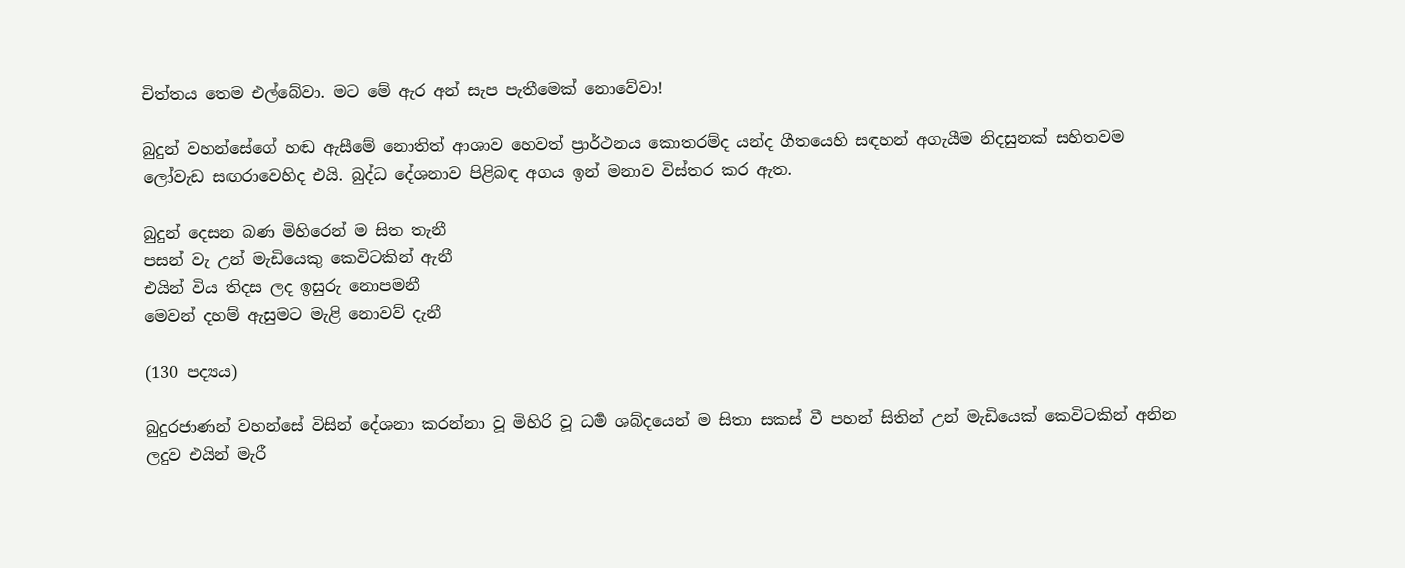චිත්තය තෙම එල්බේවා. මට මේ ඇර අන් සැප පැතීමෙක් නොවේවා!

බුදුන් වහන්සේගේ හඬ ඇසීමේ නොතිත් ආශාව හෙවත් ප්‍රාර්ථනය කොතරම්ද යන්ද ගීතයෙහි සඳහන් අගැයීම නිදසුනක් සහිතවම ලෝවැඩ සඟරාවෙහිද එයි. බුද්ධ දේශනාව පිළිබඳ අගය ඉන් මනාව විස්තර කර ඇත.

බුදුන් දෙසන බණ මිහිරෙන් ම සිත තැනී
පසන් වැ උන් මැඩියෙකු කෙවිටකින් ඇනී
එයින් විය තිදස ලද ඉසුරු නොපමනී
මෙවන් දහම් ඇසුමට මැළි නොවව් දැනී

(130 පද්‍යය)

බුදුරජාණන් වහන්සේ විසින් දේශනා කරන්නා වූ මිහිරි වූ ධර්‍ම ශබ්දයෙන් ම සිතා සකස් වී පහන් සිතින් උන් මැඩියෙක් කෙවිටකින් අනින ලදුව එයින් මැරී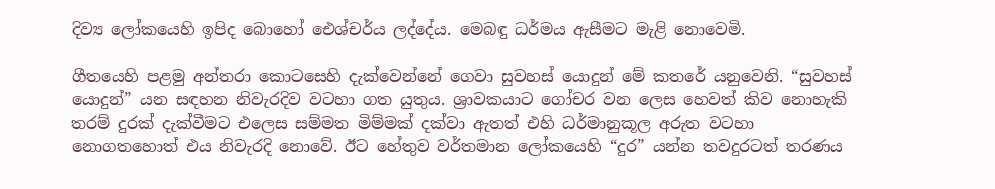දිව්‍ය ලෝකයෙහි ඉපිද බොහෝ ඓශ්චර්ය ලද්දේය. මෙබඳු ධර්මය ඇසීමට මැළි නොවෙමි.

ගීතයෙහි පළමු අන්තරා කොටසෙහි දැක්වෙන්නේ ගෙවා සුවහස් යොදුන් මේ කතරේ යනුවෙනි. “සුවහස් යොදුන්” යන සඳහන නිවැරදිව වටහා ගත යුතුය. ශ්‍රාවකයාට ගෝචර වන ලෙස හෙවත් කිව නොහැකි තරම් දුරක් දැක්වීමට එලෙස සම්මත මිම්මක් දක්වා ඇතත් එහි ධර්මානුකූල අරුත වටහා නොගතහොත් එය නිවැරදි නොවේ. ඊට හේතුව වර්තමාන ලෝකයෙහි “දුර” යන්න තවදුරටත් තරණය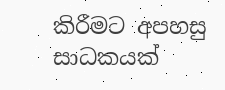කිරීමට අපහසු සාධකයක්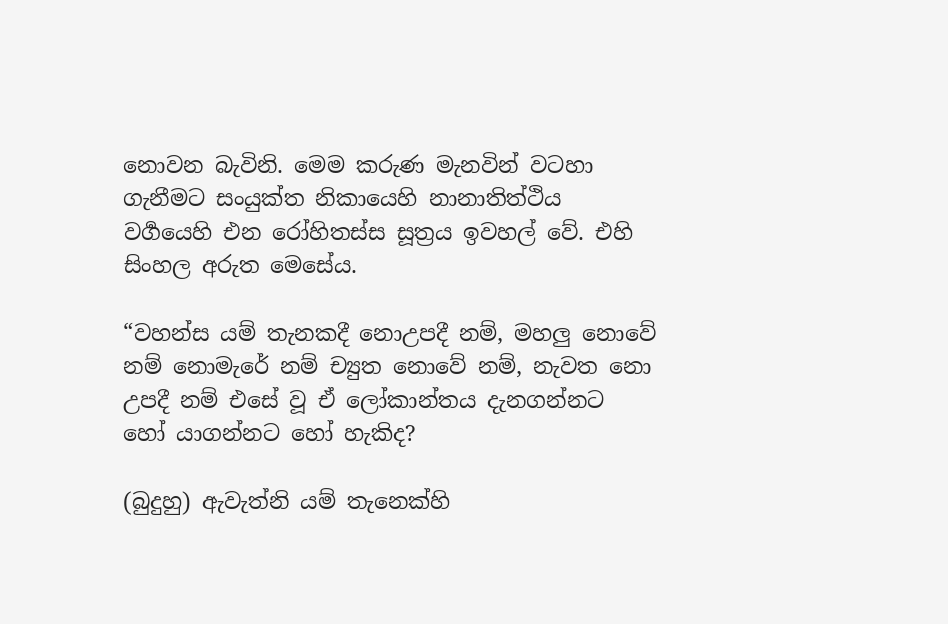නොවන බැවිනි. මෙම කරුණ මැනවින් වටහා ගැනීමට සංයුක්ත නිකායෙහි නානාතිත්ථිය වර්‍ගයෙහි එන රෝහිතස්ස සූත්‍රය ඉවහල් වේ. එහි සිංහල අරුත මෙසේය.

“වහන්ස යම් තැනකදී නොඋපදී නම්, මහලු නොවේ නම් නොමැරේ නම් ච්‍යුත නොවේ නම්, නැවත නො උපදී නම් එසේ වූ ඒ ලෝකාන්තය දැනගන්නට හෝ යාගන්නට හෝ හැකිද?

(බුදුහු) ඇවැත්නි යම් තැනෙක්හි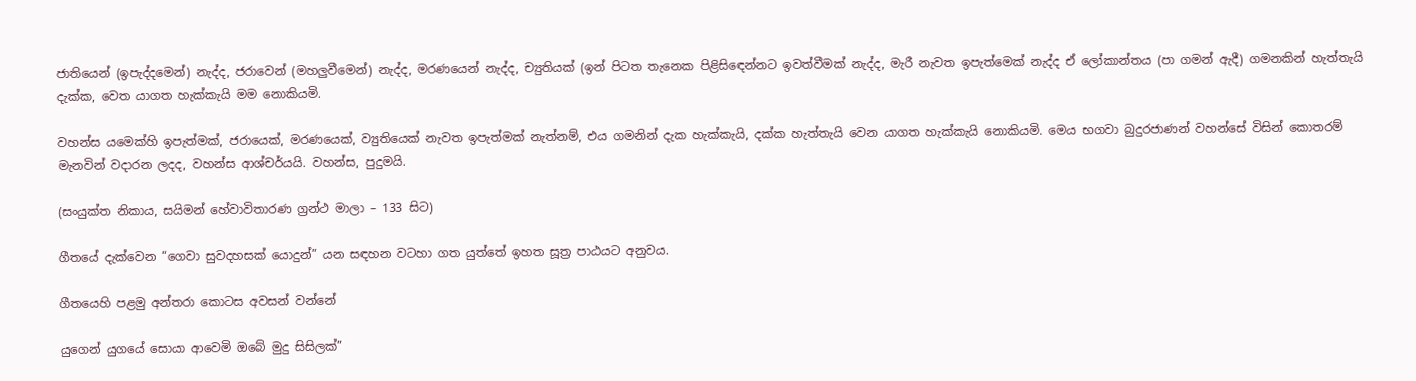ජාතියෙන් (ඉපැද්දමෙන්) නැද්ද, ජරාවෙන් (මහලුවීමෙන්) නැද්ද, මරණයෙන් නැද්ද, ච්‍යුතියක් (ඉන් පිටත තැනෙක පිළිසිඳෙන්නට ඉවත්වීමක් නැද්ද, මැරී නැවත ඉපැත්මෙක් නැද්ද ඒ ලෝකාන්තය (පා ගමන් ඇදී) ගමනකින් හැත්තැයි දැක්ක, වෙත යාගත හැක්කැයි මම නොකියමි.

වහන්ස යමෙක්හි ඉපැත්මක්, ජරායෙක්, මරණයෙක්, ව්‍යුතියෙක් නැවත ඉපැත්මක් නැත්නම්, එය ගමනින් දැක හැක්කැයි, දක්ක හැත්තැයි වෙන යාගත හැක්කැයි නොකියමි. මෙය භගවා බුදුරජාණන් වහන්සේ විසින් කොතරම් මැනවින් වදාරන ලදද, වහන්ස ආශ්චර්යයි. වහන්ස, පුදුමයි.

(සංයුක්ත නිකාය, සයිමන් හේවාවිතාරණ ග්‍රන්ථ මාලා – 133 සිට)

ගීතයේ දැක්වෙන “ගෙවා සුවදහසක් යොදුන්” යන සඳහන වටහා ගත යුත්තේ ඉහත සූත්‍ර පාඨයට අනුවය.

ගීතයෙහි පළමු අන්තරා කොටස අවසන් වන්නේ

යුගෙන් යුගයේ සොයා ආවෙමි ඔබේ මුදු සිසිලක්”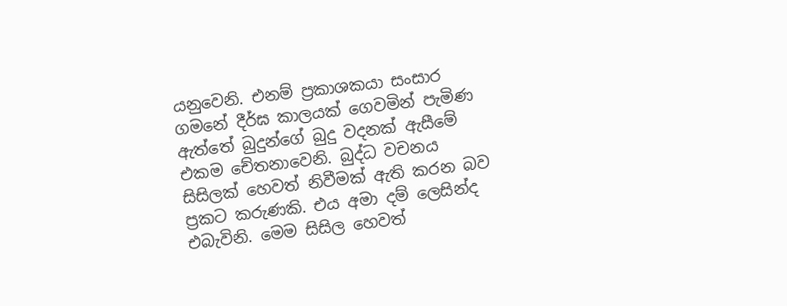යනුවෙනි. එනම් ප්‍රකාශකයා සංසාර ගමනේ දීර්ඝ කාලයක් ගෙවමින් පැමිණ ඇත්තේ බුදුන්ගේ බුදු වදනක් ඇසීමේ එකම චේතනාවෙනි. බුද්ධ වචනය සිසිලක් හෙවත් නිවීමක් ඇති කරන බව ප්‍රකට කරුණකි. එය අමා දම් ලෙසින්ද එබැවිනි. මෙම සිසිල හෙවත්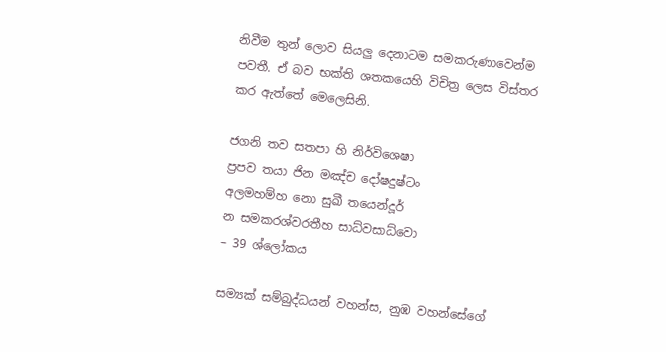නිවීම තුන් ලොව සියලු දෙනාටම සමකරුණාවෙන්ම පවතී. ඒ බව භක්ති ශතකයෙහි විචිත්‍ර ලෙස විස්තර කර ඇත්තේ මෙලෙසිනි.

ජගනි තව සතපා හි නිර්විශෙෂා
ප්‍රපව තයා ජින මඤ්ච දෝෂදුෂ්ටං
අලමහම්හ නො සුඛී තයෙන්දූර්
න සමකරශ්වරතීහ සාධ්වසාධ්වො
– 39 ශ්ලෝකය

සම්‍යක් සම්බුද්ධයන් වහන්ස, නුඹ වහන්සේගේ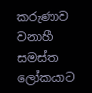කරුණාව වනාහී සමස්ත ලෝකයාට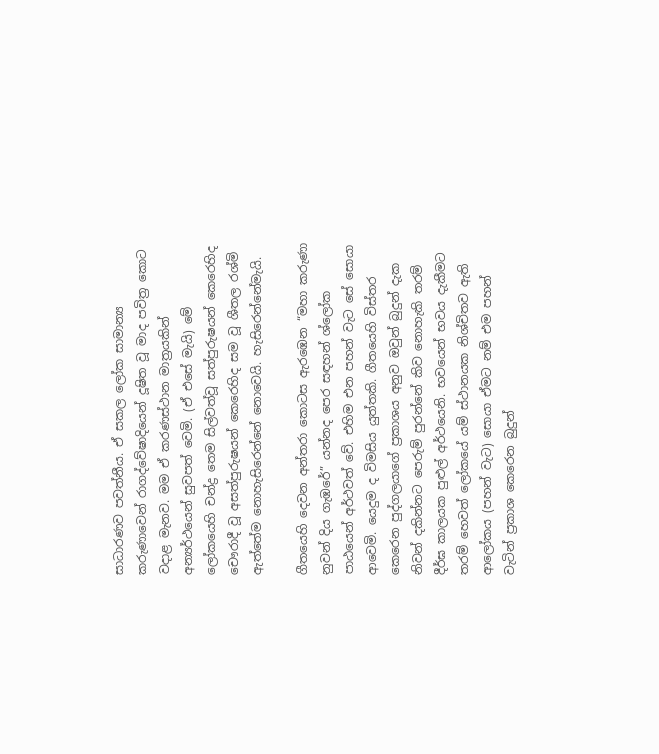සාධාරණව පවත්නීය. ඒ සකල ලෝක සාමාන්‍ය කරුණාවෙන් රාගද්වේෂාදියෙන් දූෂිත වූ මාද පවිත්‍ර කොට වදාළ මැනව. මම ඒ කරණස්ථාන මාත්‍රයකින් අන්‍යර්ථයෙන් සුවපත් වෙමි. (ඒ එසේ මැයි) මේ ලෝකයෙහි චන්ද්‍ර තෙම සිල්වත්වූ සත්පුරුෂයන් කෙරෙහිද චෞරාදී වූ අසත්පුරුෂයන් කෙරෙහිද සම වූ ශීතල රශ්මි ඇත්තේම නොහැසිරෙන්නේ නොවෙයි. හැසිරෙන්නේමැයි.

ගීතයෙහි දෙවන අන්තරා කොටස ඇරඹෙන “මහා කරුණා නුවන් දිය ගැඹරේ” යන්නද පෙර සඳහන් ශ්ලෝක පාඨයෙන් අර්ථවත් වේ. එහිම එන පහන් වැට සේ සොයා ආවෙමි. යෙදුම ද විමසිය යුත්තකි. ගීතයෙහි විස්තර කෙරෙන පුද්ගලයාගේ ප්‍රකාශය අනුව ඔවුන් බුදුන් දැක නිවන් දකින්නට පෙරුම් පුරන්නේ කිව නොහැකි තරම් දීර්ඝ කාලයක පුළුල් අර්ථයෙනි. භවයෙන් භවය දැකීමට තරම් හෙවත් ලෝකයේ යම් ස්ථානයක නිශ්චිතව ඇති ආලෝකය (පහන් වැට) සොයා ඒමට නම් එම පහන් වැටින් ප්‍රකාශ කෙරෙන බුදුන්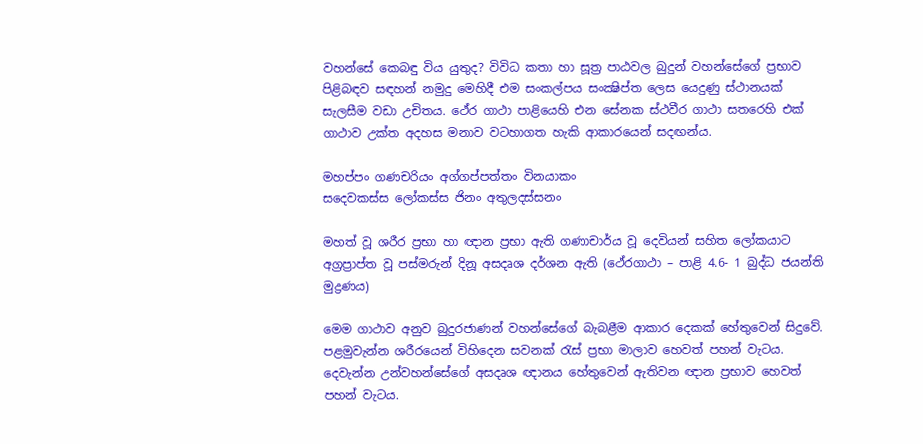වහන්සේ කෙබඳු විය යුතුද? විවිධ කතා හා සූත්‍ර පාඨවල බුදුන් වහන්සේගේ ප්‍රභාව පිළිබඳව සඳහන් නමුදු මෙහිදී එම සංකල්පය සංක්‍ෂිප්ත ලෙස යෙදුණු ස්ථානයක් සැලසීම වඩා උචිතය. ථේර ගාථා පාළියෙහි එන සේනක ස්ථවීර ගාථා සතරෙහි එක් ගාථාව උක්ත අදහස මනාව වටහාගත හැකි ආකාරයෙන් සදඟන්ය.

මහප්පං ගණචරියං අග්ගප්පත්තං විනයාකං
සදෙවකස්ස ලෝකස්ස ජිනං අතුලදස්සනං

මහත් වූ ශරීර ප්‍රභා හා ඥාන ප්‍රභා ඇති ගණාචාර්ය වූ දෙවියන් සහිත ලෝකයාට අග්‍රප්‍රාප්ත වූ පස්මරුන් දිනූ අසදෘශ දර්ශන ඇති (ථේරගාථා – පාළි 4.6- 1 බුද්ධ ජයන්ති මුද්‍රණය)

මෙම ගාථාව අනුව බුදුරජාණන් වහන්සේගේ බැබළීම ආකාර දෙකක් හේතුවෙන් සිදුවේ. පළමුවැන්න ශරීරයෙන් විහිදෙන සවනක් රැස් ප්‍රභා මාලාව හෙවත් පහන් වැටය. දෙවැන්න උන්වහන්සේගේ අසදෘශ ඥානය හේතුවෙන් ඇතිවන ඥාන ප්‍රභාව හෙවත් පහන් වැටය.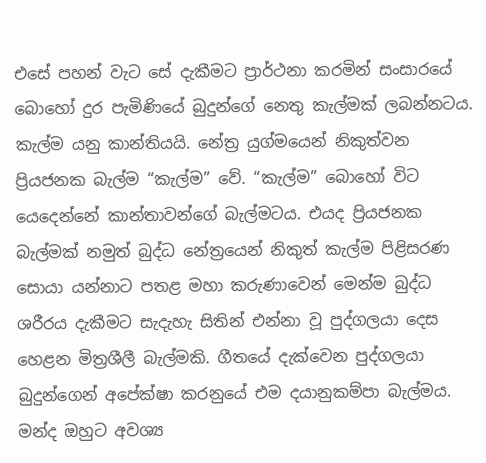එසේ පහන් වැට සේ දැකීමට ප්‍රාර්ථනා කරමින් සංසාරයේ බොහෝ දුර පැමිණියේ බුදුන්ගේ නෙතු කැල්මක් ලබන්නටය. කැල්ම යනු කාන්තියයි. නේත්‍ර යුග්මයෙන් නිකුත්වන ප්‍රියජනක බැල්ම “කැල්ම” වේ. “කැල්ම” බොහෝ විට යෙදෙන්නේ කාන්තාවන්ගේ බැල්මටය. එයද ප්‍රියජනක බැල්මක් නමුත් බුද්ධ නේත්‍රයෙන් නිකුත් කැල්ම පිළිසරණ සොයා යන්නාට පතළ මහා කරුණාවෙන් මෙන්ම බුද්ධ ශරීරය දැකීමට සැදැහැ සිතින් එන්නා වූ පුද්ගලයා දෙස හෙළන මිත්‍රශීලී බැල්මකි. ගීතයේ දැක්වෙන පුද්ගලයා බුදුන්ගෙන් අපේක්ෂා කරනුයේ එම දයානුකම්පා බැල්මය. මන්ද ඔහුට අවශ්‍ය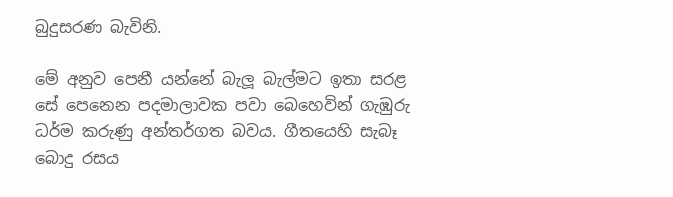බුදුසරණ බැවිනි.

මේ අනුව පෙනී යන්නේ බැලූ බැල්මට ඉතා සරළ සේ පෙනෙන පදමාලාවක පවා බෙහෙවින් ගැඹුරු ධර්ම කරුණු අන්තර්ගත බවය. ගීතයෙහි සැබෑ බොදු රසය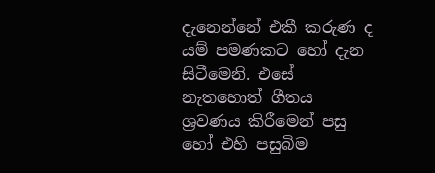දැනෙන්නේ එකී කරුණ ද යම් පමණකට හෝ දැන සිටීමෙනි. එසේ නැතහොත් ගීතය ශ්‍රවණය කිරීමෙන් පසු හෝ එහි පසුබිම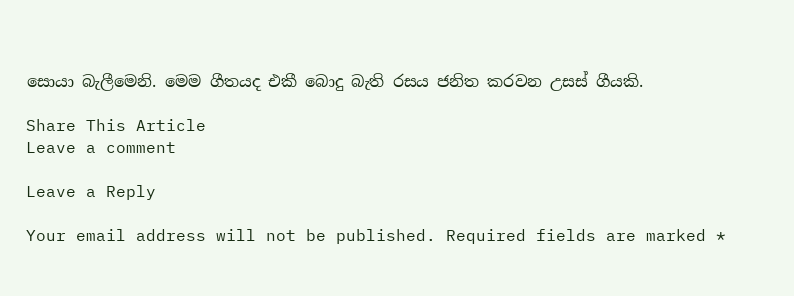සොයා බැලීමෙනි. මෙම ගීතයද එකී බොදු බැති රසය ජනිත කරවන උසස් ගීයකි.

Share This Article
Leave a comment

Leave a Reply

Your email address will not be published. Required fields are marked *